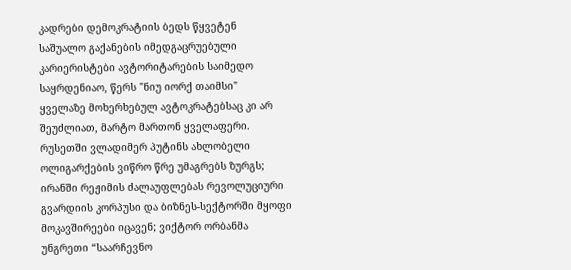კადრები დემოკრატიის ბედს წყვეტენ
საშუალო გაქანების იმედგაცრუებული კარიერისტები ავტორიტარების საიმედო საყრდენიაო, წერს "ნიუ იორქ თაიმსი"
ყველაზე მოხერხებულ ავტოკრატებსაც კი არ შეუძლიათ, მარტო მართონ ყველაფერი.
რუსეთში ვლადიმერ პუტინს ახლობელი ოლიგარქების ვიწრო წრე უმაგრებს ზურგს; ირანში რეჟიმის ძალაუფლებას რევოლუციური გვარდიის კორპუსი და ბიზნეს-სექტორში მყოფი მოკავშირეები იცავენ; ვიქტორ ორბანმა უნგრეთი “საარჩევნო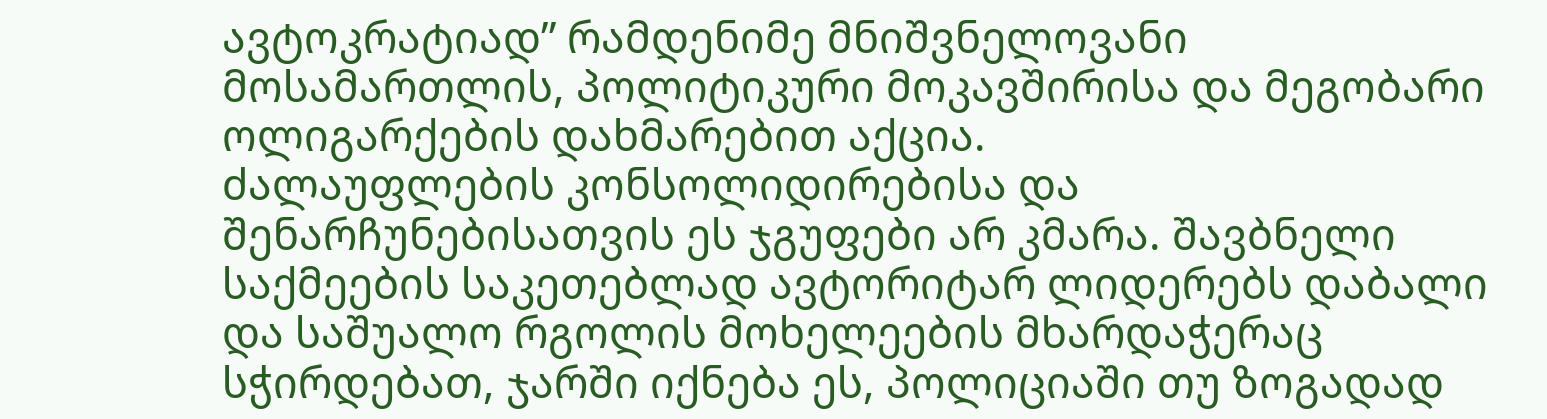ავტოკრატიად” რამდენიმე მნიშვნელოვანი მოსამართლის, პოლიტიკური მოკავშირისა და მეგობარი ოლიგარქების დახმარებით აქცია.
ძალაუფლების კონსოლიდირებისა და შენარჩუნებისათვის ეს ჯგუფები არ კმარა. შავბნელი საქმეების საკეთებლად ავტორიტარ ლიდერებს დაბალი და საშუალო რგოლის მოხელეების მხარდაჭერაც სჭირდებათ, ჯარში იქნება ეს, პოლიციაში თუ ზოგადად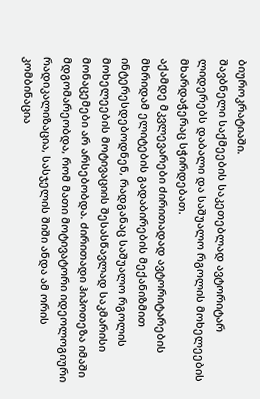ბიუროკრატიაში.
შავბნელი საქმეების საკეთებლად ავტორიტარ ლიდერებს დაბალი და საშუალო რგოლის მოხელეების მხარდაჭერაც სჭირდებათ.
აქამდე მკვლევარები ძირითადად ავტორიტარების მხრიდამ ელიტების გადაბირების მექანიზმით ინტერესდებოდნენ, რადგანაც საშუალო რგოლის მოხელეების მოტივაციის შესასწავლად საკმარისი მონაცემები არ არსებობდა. ძირითადი ჰიპოთეზა იმაში მდგომარეობდა, რომ მათი მოტივატორი იდეოლოგიური რადიკალიზაცია, სასჯელის შიში ანდა ამ ორის კომბინაცია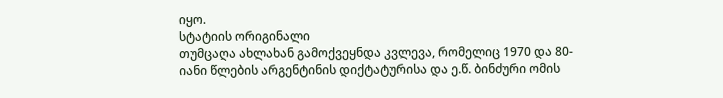იყო.
სტატიის ორიგინალი
თუმცაღა ახლახან გამოქვეყნდა კვლევა, რომელიც 1970 და 80-იანი წლების არგენტინის დიქტატურისა და ე.წ. ბინძური ომის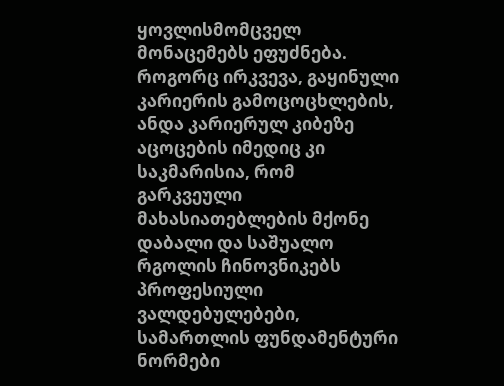ყოვლისმომცველ მონაცემებს ეფუძნება. როგორც ირკვევა, გაყინული კარიერის გამოცოცხლების, ანდა კარიერულ კიბეზე აცოცების იმედიც კი საკმარისია, რომ გარკვეული მახასიათებლების მქონე დაბალი და საშუალო რგოლის ჩინოვნიკებს პროფესიული ვალდებულებები, სამართლის ფუნდამენტური ნორმები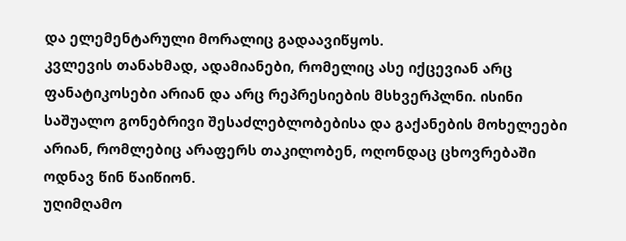და ელემენტარული მორალიც გადაავიწყოს.
კვლევის თანახმად, ადამიანები, რომელიც ასე იქცევიან არც ფანატიკოსები არიან და არც რეპრესიების მსხვერპლნი. ისინი საშუალო გონებრივი შესაძლებლობებისა და გაქანების მოხელეები არიან, რომლებიც არაფერს თაკილობენ, ოღონდაც ცხოვრებაში ოდნავ წინ წაიწიონ.
უღიმღამო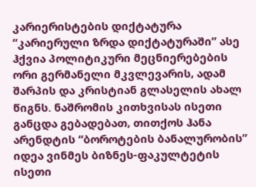კარიერისტების დიქტატურა
“კარიერული ზრდა დიქტატურაში” ასე ჰქვია პოლიტიკური მეცნიერებების ორი გერმანელი მკვლევარის, ადამ შარპის და კრისტიან გლასელის ახალ წიგნს. ნაშრომის კითხვისას ისეთი განცდა გებადებათ, თითქოს ჰანა არენდტის “ბოროტების ბანალურობის” იდეა ვინმეს ბიზნეს-ფაკულტეტის ისეთი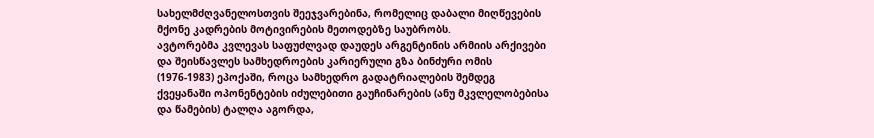სახელმძღვანელოსთვის შეეჯვარებინა, რომელიც დაბალი მიღწევების მქონე კადრების მოტივირების მეთოდებზე საუბრობს.
ავტორებმა კვლევას საფუძლვად დაუდეს არგენტინის არმიის არქივები და შეისწავლეს სამხედროების კარიერული გზა ბინძური ომის (1976-1983) ეპოქაში, როცა სამხედრო გადატრიალების შემდეგ ქვეყანაში ოპონენტების იძულებითი გაუჩინარების (ანუ მკვლელობებისა და წამების) ტალღა აგორდა,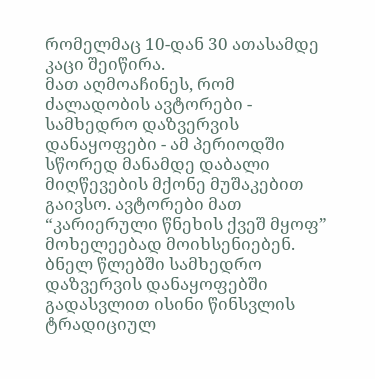რომელმაც 10-დან 30 ათასამდე კაცი შეიწირა.
მათ აღმოაჩინეს, რომ ძალადობის ავტორები - სამხედრო დაზვერვის დანაყოფები - ამ პერიოდში სწორედ მანამდე დაბალი მიღწევების მქონე მუშაკებით გაივსო. ავტორები მათ “კარიერული წნეხის ქვეშ მყოფ” მოხელეებად მოიხსენიებენ. ბნელ წლებში სამხედრო დაზვერვის დანაყოფებში გადასვლით ისინი წინსვლის ტრადიციულ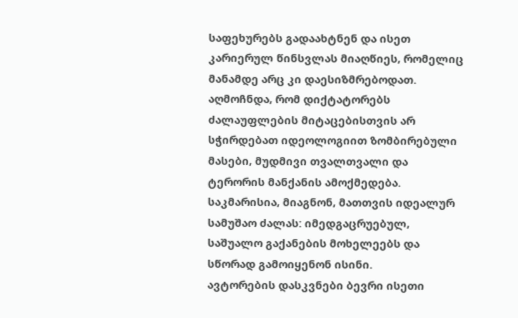საფეხურებს გადაახტნენ და ისეთ კარიერულ წინსვლას მიაღწიეს, რომელიც მანამდე არც კი დაესიზმრებოდათ.
აღმოჩნდა, რომ დიქტატორებს ძალაუფლების მიტაცებისთვის არ სჭირდებათ იდეოლოგიით ზომბირებული მასები, მუდმივი თვალთვალი და ტერორის მანქანის ამოქმედება. საკმარისია, მიაგნონ, მათთვის იდეალურ სამუშაო ძალას: იმედგაცრუებულ, საშუალო გაქანების მოხელეებს და სწორად გამოიყენონ ისინი.
ავტორების დასკვნები ბევრი ისეთი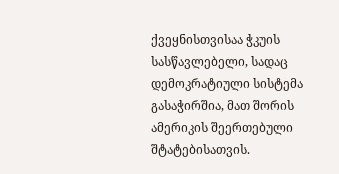ქვეყნისთვისაა ჭკუის სასწავლებელი, სადაც დემოკრატიული სისტემა გასაჭირშია, მათ შორის ამერიკის შეერთებული შტატებისათვის.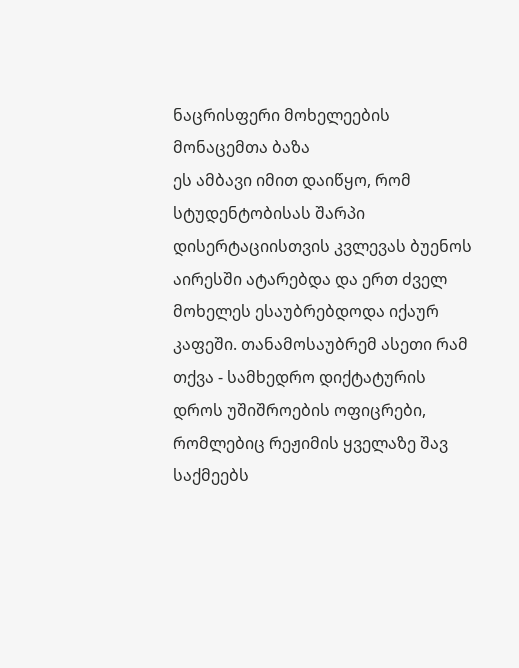ნაცრისფერი მოხელეების მონაცემთა ბაზა
ეს ამბავი იმით დაიწყო, რომ სტუდენტობისას შარპი დისერტაციისთვის კვლევას ბუენოს აირესში ატარებდა და ერთ ძველ მოხელეს ესაუბრებდოდა იქაურ კაფეში. თანამოსაუბრემ ასეთი რამ თქვა - სამხედრო დიქტატურის დროს უშიშროების ოფიცრები, რომლებიც რეჟიმის ყველაზე შავ საქმეებს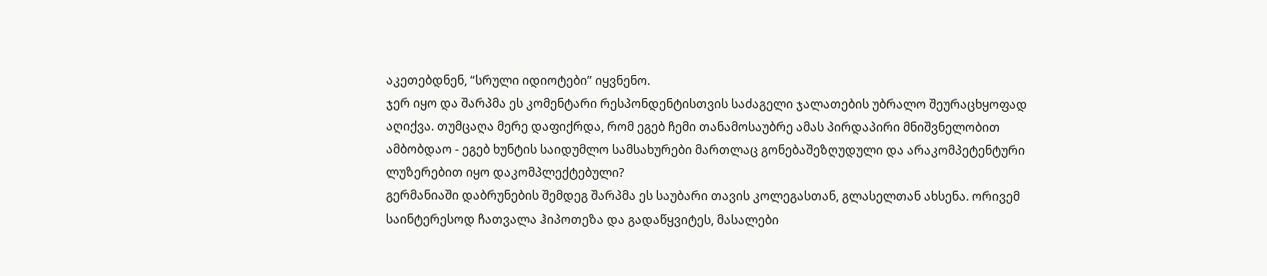აკეთებდნენ, “სრული იდიოტები” იყვნენო.
ჯერ იყო და შარპმა ეს კომენტარი რესპონდენტისთვის საძაგელი ჯალათების უბრალო შეურაცხყოფად აღიქვა. თუმცაღა მერე დაფიქრდა, რომ ეგებ ჩემი თანამოსაუბრე ამას პირდაპირი მნიშვნელობით ამბობდაო - ეგებ ხუნტის საიდუმლო სამსახურები მართლაც გონებაშეზღუდული და არაკომპეტენტური ლუზერებით იყო დაკომპლექტებული?
გერმანიაში დაბრუნების შემდეგ შარპმა ეს საუბარი თავის კოლეგასთან, გლასელთან ახსენა. ორივემ საინტერესოდ ჩათვალა ჰიპოთეზა და გადაწყვიტეს, მასალები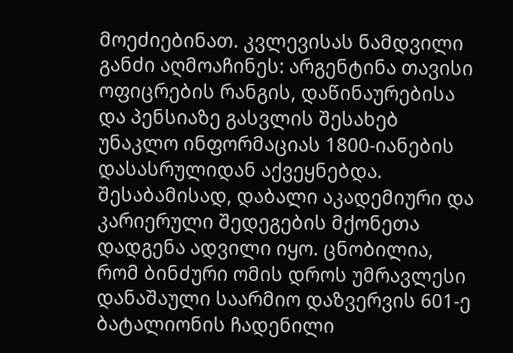მოეძიებინათ. კვლევისას ნამდვილი განძი აღმოაჩინეს: არგენტინა თავისი ოფიცრების რანგის, დაწინაურებისა და პენსიაზე გასვლის შესახებ უნაკლო ინფორმაციას 1800-იანების დასასრულიდან აქვეყნებდა. შესაბამისად, დაბალი აკადემიური და კარიერული შედეგების მქონეთა დადგენა ადვილი იყო. ცნობილია, რომ ბინძური ომის დროს უმრავლესი დანაშაული საარმიო დაზვერვის 601-ე ბატალიონის ჩადენილი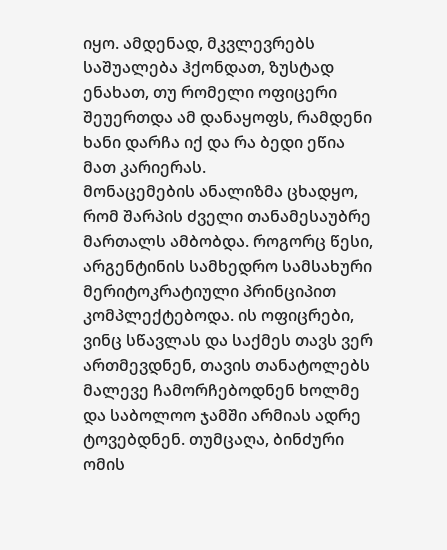იყო. ამდენად, მკვლევრებს საშუალება ჰქონდათ, ზუსტად ენახათ, თუ რომელი ოფიცერი შეუერთდა ამ დანაყოფს, რამდენი ხანი დარჩა იქ და რა ბედი ეწია მათ კარიერას.
მონაცემების ანალიზმა ცხადყო, რომ შარპის ძველი თანამესაუბრე მართალს ამბობდა. როგორც წესი, არგენტინის სამხედრო სამსახური მერიტოკრატიული პრინციპით კომპლექტებოდა. ის ოფიცრები, ვინც სწავლას და საქმეს თავს ვერ ართმევდნენ, თავის თანატოლებს მალევე ჩამორჩებოდნენ ხოლმე და საბოლოო ჯამში არმიას ადრე ტოვებდნენ. თუმცაღა, ბინძური ომის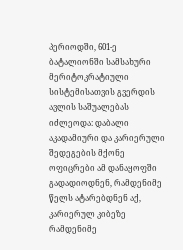პერიოდში, 601-ე ბატალიონში სამსახური მერიტოკრატიული სისტემისათვის გვერდის ავლის საშუალებას იძლეოდა: დაბალი აკადამიური და კარიერული შედეგების მქონე ოფიცრები ამ დანაყოფში გადადიოდნენ, რამდენიმე წელს ატარებდნენ აქ, კარიერულ კიბეზე რამდენიმე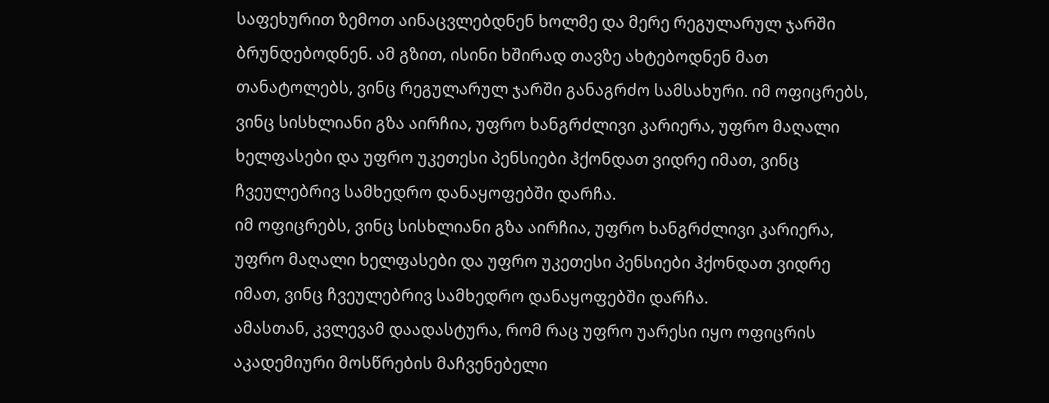საფეხურით ზემოთ აინაცვლებდნენ ხოლმე და მერე რეგულარულ ჯარში ბრუნდებოდნენ. ამ გზით, ისინი ხშირად თავზე ახტებოდნენ მათ თანატოლებს, ვინც რეგულარულ ჯარში განაგრძო სამსახური. იმ ოფიცრებს, ვინც სისხლიანი გზა აირჩია, უფრო ხანგრძლივი კარიერა, უფრო მაღალი ხელფასები და უფრო უკეთესი პენსიები ჰქონდათ ვიდრე იმათ, ვინც ჩვეულებრივ სამხედრო დანაყოფებში დარჩა.
იმ ოფიცრებს, ვინც სისხლიანი გზა აირჩია, უფრო ხანგრძლივი კარიერა, უფრო მაღალი ხელფასები და უფრო უკეთესი პენსიები ჰქონდათ ვიდრე იმათ, ვინც ჩვეულებრივ სამხედრო დანაყოფებში დარჩა.
ამასთან, კვლევამ დაადასტურა, რომ რაც უფრო უარესი იყო ოფიცრის აკადემიური მოსწრების მაჩვენებელი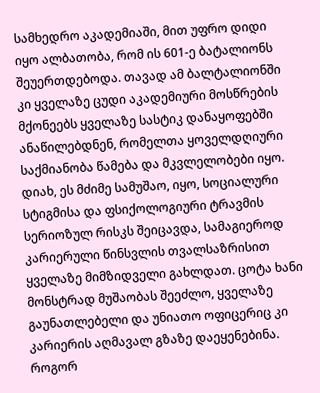სამხედრო აკადემიაში, მით უფრო დიდი იყო ალბათობა, რომ ის 601-ე ბატალიონს შეუერთდებოდა. თავად ამ ბალტალიონში კი ყველაზე ცუდი აკადემიური მოსწრების მქონეებს ყველაზე სასტიკ დანაყოფებში ანაწილებდნენ, რომელთა ყოველდღიური საქმიანობა წამება და მკვლელობები იყო. დიახ, ეს მძიმე სამუშაო, იყო, სოციალური სტიგმისა და ფსიქოლოგიური ტრავმის სერიოზულ რისკს შეიცავდა, სამაგიეროდ კარიერული წინსვლის თვალსაზრისით ყველაზე მიმზიდველი გახლდათ. ცოტა ხანი მონსტრად მუშაობას შეეძლო, ყველაზე გაუნათლებელი და უნიათო ოფიცერიც კი კარიერის აღმავალ გზაზე დაეყენებინა.
როგორ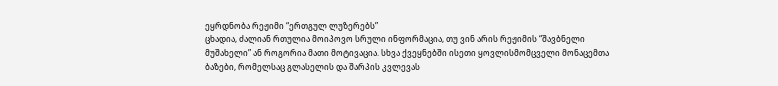ეყრდნობა რეჟიმი “ერთგულ ლუზერებს”
ცხადია, ძალიან რთულია მოიპოვო სრული ინფორმაცია, თუ ვინ არის რეჟიმის “შავბნელი მუშახელი” ან როგორია მათი მოტივაცია. სხვა ქვეყნებში ისეთი ყოვლისმომცველი მონაცემთა ბაზები, რომელსაც გლასელის და შარპის კვლევას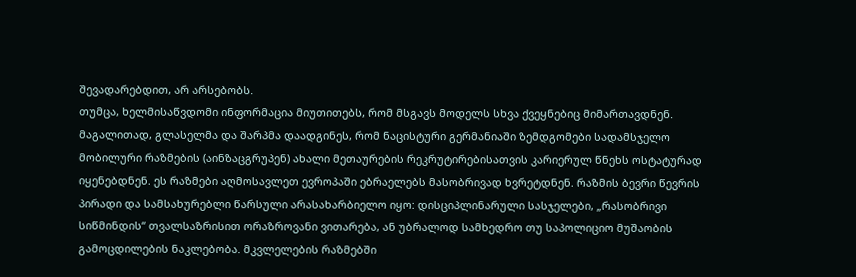შევადარებდით, არ არსებობს.
თუმცა, ხელმისაწვდომი ინფორმაცია მიუთითებს, რომ მსგავს მოდელს სხვა ქვეყნებიც მიმართავდნენ. მაგალითად, გლასელმა და შარპმა დაადგინეს, რომ ნაცისტური გერმანიაში ზემდგომები სადამსჯელო მობილური რაზმების (აინზაცგრუპენ) ახალი მეთაურების რეკრუტირებისათვის კარიერულ წნეხს ოსტატურად იყენებდნენ. ეს რაზმები აღმოსავლეთ ევროპაში ებრაელებს მასობრივად ხვრეტდნენ. რაზმის ბევრი წევრის პირადი და სამსახურებლი წარსული არასახარბიელო იყო: დისციპლინარული სასჯელები, „რასობრივი სიწმინდის“ თვალსაზრისით ორაზროვანი ვითარება, ან უბრალოდ სამხედრო თუ საპოლიციო მუშაობის გამოცდილების ნაკლებობა. მკვლელების რაზმებში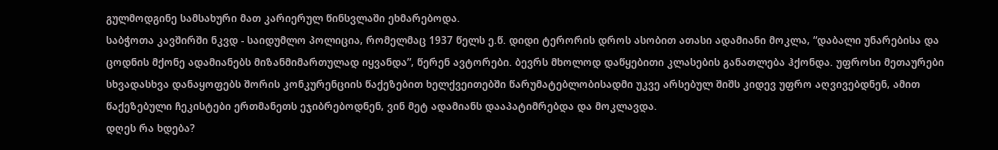გულმოდგინე სამსახური მათ კარიერულ წინსვლაში ეხმარებოდა.
საბჭოთა კავშირში ნკვდ - საიდუმლო პოლიცია, რომელმაც 1937 წელს ე.წ. დიდი ტერორის დროს ასობით ათასი ადამიანი მოკლა, “დაბალი უნარებისა და ცოდნის მქონე ადამიანებს მიზანმიმართულად იყვანდა”, წერენ ავტორები. ბევრს მხოლოდ დაწყებითი კლასების განათლება ჰქონდა. უფროსი მეთაურები სხვადასხვა დანაყოფებს შორის კონკურენციის წაქეზებით ხელქვეითებში წარუმატებლობისადმი უკვე არსებულ შიშს კიდევ უფრო აღვივებდნენ, ამით წაქეზებული ჩეკისტები ერთმანეთს ეჯიბრებოდნენ, ვინ მეტ ადამიანს დააპატიმრებდა და მოკლავდა.
დღეს რა ხდება?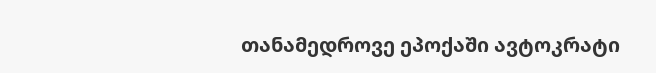თანამედროვე ეპოქაში ავტოკრატი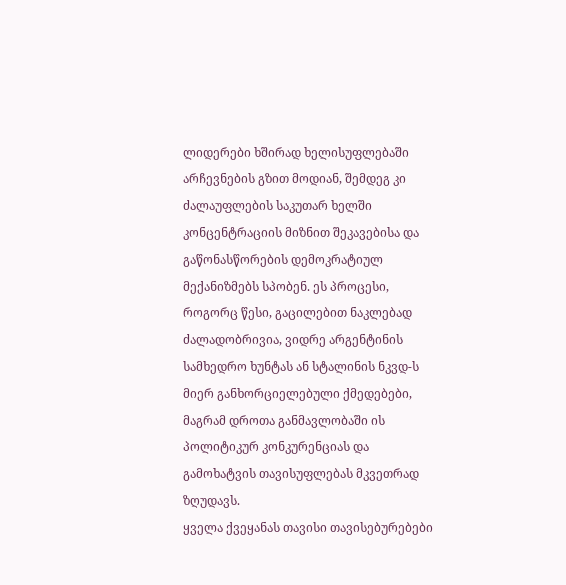ლიდერები ხშირად ხელისუფლებაში არჩევნების გზით მოდიან, შემდეგ კი ძალაუფლების საკუთარ ხელში კონცენტრაციის მიზნით შეკავებისა და გაწონასწორების დემოკრატიულ მექანიზმებს სპობენ. ეს პროცესი, როგორც წესი, გაცილებით ნაკლებად ძალადობრივია, ვიდრე არგენტინის სამხედრო ხუნტას ან სტალინის ნკვდ-ს მიერ განხორციელებული ქმედებები, მაგრამ დროთა განმავლობაში ის პოლიტიკურ კონკურენციას და გამოხატვის თავისუფლებას მკვეთრად ზღუდავს.
ყველა ქვეყანას თავისი თავისებურებები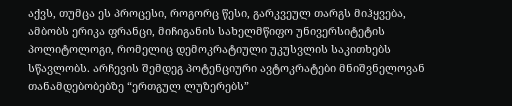აქვს, თუმცა ეს პროცესი, როგორც წესი, გარკვეულ თარგს მიჰყვება, ამბობს ერიკა ფრანცი, მიჩიგანის სახელმწიფო უნივერსიტეტის პოლიტოლოგი, რომელიც დემოკრატიული უკუსვლის საკითხებს სწავლობს. არჩევის შემდეგ პოტენციური ავტოკრატები მნიშვნელოვან თანამდებობებზე “ერთგულ ლუზერებს”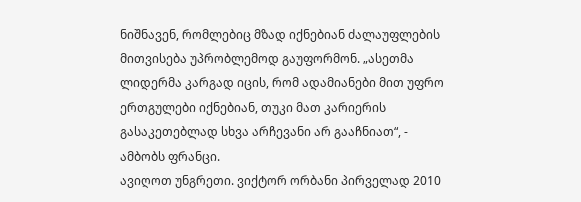ნიშნავენ, რომლებიც მზად იქნებიან ძალაუფლების მითვისება უპრობლემოდ გაუფორმონ. „ასეთმა ლიდერმა კარგად იცის, რომ ადამიანები მით უფრო ერთგულები იქნებიან, თუკი მათ კარიერის გასაკეთებლად სხვა არჩევანი არ გააჩნიათ“, - ამბობს ფრანცი.
ავიღოთ უნგრეთი. ვიქტორ ორბანი პირველად 2010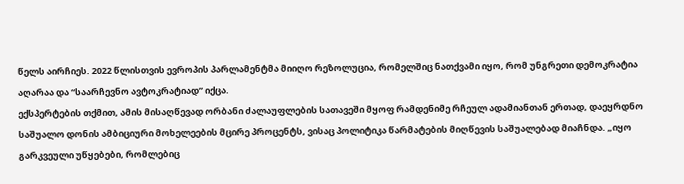წელს აირჩიეს. 2022 წლისთვის ევროპის პარლამენტმა მიიღო რეზოლუცია, რომელშიც ნათქვამი იყო, რომ უნგრეთი დემოკრატია აღარაა და “საარჩევნო ავტოკრატიად” იქცა.
ექსპერტების თქმით, ამის მისაღწევად ორბანი ძალაუფლების სათავეში მყოფ რამდენიმე რჩეულ ადამიანთან ერთად, დაეყრდნო საშუალო დონის ამბიციური მოხელეების მცირე პროცენტს, ვისაც პოლიტიკა წარმატების მიღწევის საშუალებად მიაჩნდა. „იყო გარკვეული უწყებები, რომლებიც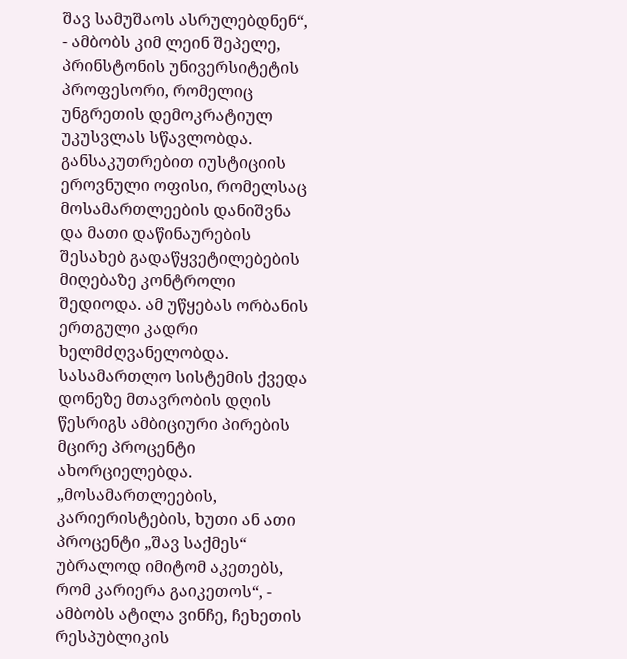შავ სამუშაოს ასრულებდნენ“, - ამბობს კიმ ლეინ შეპელე, პრინსტონის უნივერსიტეტის პროფესორი, რომელიც უნგრეთის დემოკრატიულ უკუსვლას სწავლობდა. განსაკუთრებით იუსტიციის ეროვნული ოფისი, რომელსაც მოსამართლეების დანიშვნა და მათი დაწინაურების შესახებ გადაწყვეტილებების მიღებაზე კონტროლი შედიოდა. ამ უწყებას ორბანის ერთგული კადრი ხელმძღვანელობდა.
სასამართლო სისტემის ქვედა დონეზე მთავრობის დღის წესრიგს ამბიციური პირების მცირე პროცენტი ახორციელებდა. „მოსამართლეების, კარიერისტების, ხუთი ან ათი პროცენტი „შავ საქმეს“ უბრალოდ იმიტომ აკეთებს, რომ კარიერა გაიკეთოს“, - ამბობს ატილა ვინჩე, ჩეხეთის რესპუბლიკის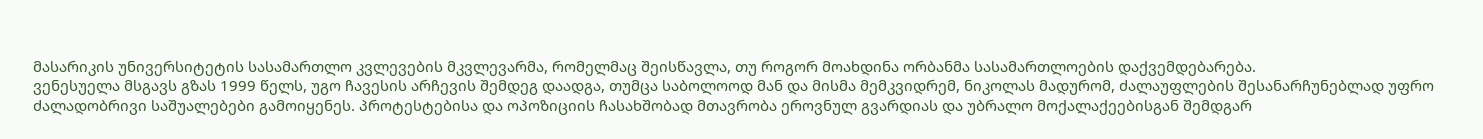მასარიკის უნივერსიტეტის სასამართლო კვლევების მკვლევარმა, რომელმაც შეისწავლა, თუ როგორ მოახდინა ორბანმა სასამართლოების დაქვემდებარება.
ვენესუელა მსგავს გზას 1999 წელს, უგო ჩავესის არჩევის შემდეგ დაადგა, თუმცა საბოლოოდ მან და მისმა მემკვიდრემ, ნიკოლას მადურომ, ძალაუფლების შესანარჩუნებლად უფრო ძალადობრივი საშუალებები გამოიყენეს. პროტესტებისა და ოპოზიციის ჩასახშობად მთავრობა ეროვნულ გვარდიას და უბრალო მოქალაქეებისგან შემდგარ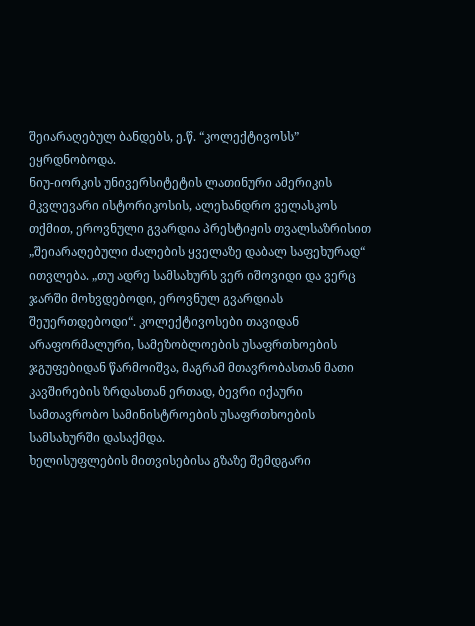შეიარაღებულ ბანდებს, ე.წ. “კოლექტივოსს” ეყრდნობოდა.
ნიუ-იორკის უნივერსიტეტის ლათინური ამერიკის მკვლევარი ისტორიკოსის, ალეხანდრო ველასკოს თქმით, ეროვნული გვარდია პრესტიჟის თვალსაზრისით „შეიარაღებული ძალების ყველაზე დაბალ საფეხურად“ ითვლება. „თუ ადრე სამსახურს ვერ იშოვიდი და ვერც ჯარში მოხვდებოდი, ეროვნულ გვარდიას შეუერთდებოდი“. კოლექტივოსები თავიდან არაფორმალური, სამეზობლოების უსაფრთხოების ჯგუფებიდან წარმოიშვა, მაგრამ მთავრობასთან მათი კავშირების ზრდასთან ერთად, ბევრი იქაური სამთავრობო სამინისტროების უსაფრთხოების სამსახურში დასაქმდა.
ხელისუფლების მითვისებისა გზაზე შემდგარი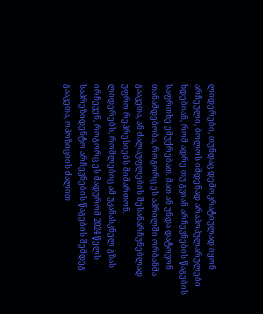ლიდერები, თუნდაც დემოკრატიულად იყონ არჩეული, ბოლოს იმდენად არაპოპულარულები ხდებიან, რომ ადრე თუ გვიან არჩევნების წაგების საფრთხე ემუქრებათ. მათ ან უნდა დატოვონ თანამდებობა, როგორც ეს აპრილში ორბანმა გააკეთა, ან ძალაუფლების შესანარჩუნებლად უფრო რეპრესიებს მიმართონ.
ლიდერებს, რომლებიც ამ უკანასკნელ გზას ირჩევენ, როგორც ეს მადურომ 2024 წელს საპრეზიდენტო არჩევნების წაგების შემდეგ გააკეთა, ოპოზიციის ძალით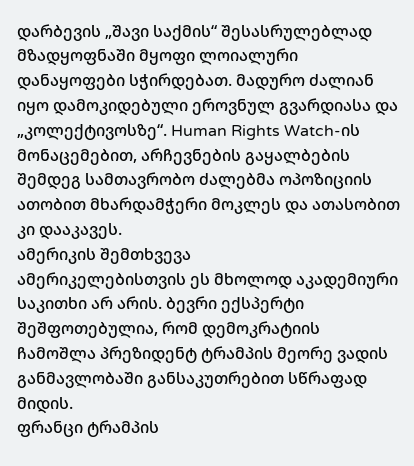დარბევის „შავი საქმის“ შესასრულებლად მზადყოფნაში მყოფი ლოიალური დანაყოფები სჭირდებათ. მადურო ძალიან იყო დამოკიდებული ეროვნულ გვარდიასა და „კოლექტივოსზე“. Human Rights Watch-ის მონაცემებით, არჩევნების გაყალბების შემდეგ სამთავრობო ძალებმა ოპოზიციის ათობით მხარდამჭერი მოკლეს და ათასობით კი დააკავეს.
ამერიკის შემთხვევა
ამერიკელებისთვის ეს მხოლოდ აკადემიური საკითხი არ არის. ბევრი ექსპერტი შეშფოთებულია, რომ დემოკრატიის ჩამოშლა პრეზიდენტ ტრამპის მეორე ვადის განმავლობაში განსაკუთრებით სწრაფად მიდის.
ფრანცი ტრამპის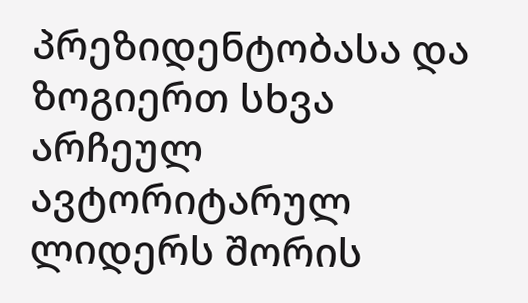პრეზიდენტობასა და ზოგიერთ სხვა არჩეულ ავტორიტარულ ლიდერს შორის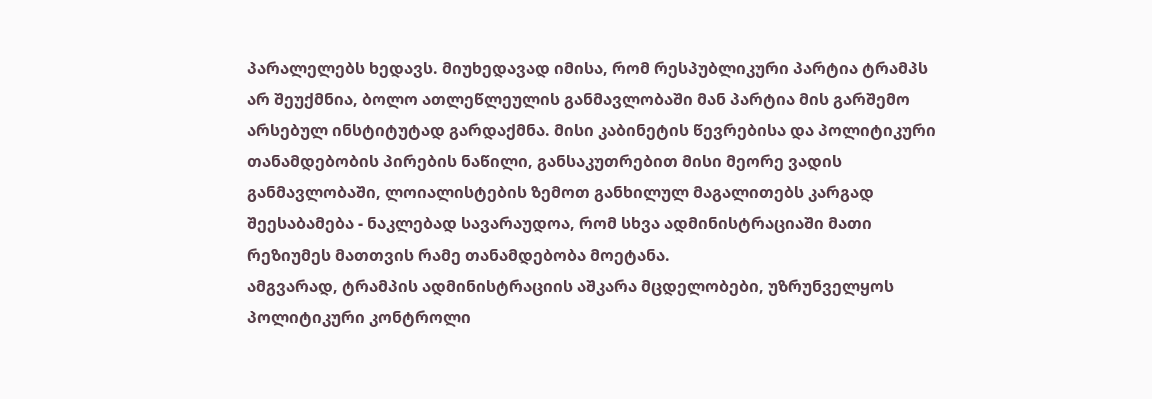პარალელებს ხედავს. მიუხედავად იმისა, რომ რესპუბლიკური პარტია ტრამპს არ შეუქმნია, ბოლო ათლეწლეულის განმავლობაში მან პარტია მის გარშემო არსებულ ინსტიტუტად გარდაქმნა. მისი კაბინეტის წევრებისა და პოლიტიკური თანამდებობის პირების ნაწილი, განსაკუთრებით მისი მეორე ვადის განმავლობაში, ლოიალისტების ზემოთ განხილულ მაგალითებს კარგად შეესაბამება - ნაკლებად სავარაუდოა, რომ სხვა ადმინისტრაციაში მათი რეზიუმეს მათთვის რამე თანამდებობა მოეტანა.
ამგვარად, ტრამპის ადმინისტრაციის აშკარა მცდელობები, უზრუნველყოს პოლიტიკური კონტროლი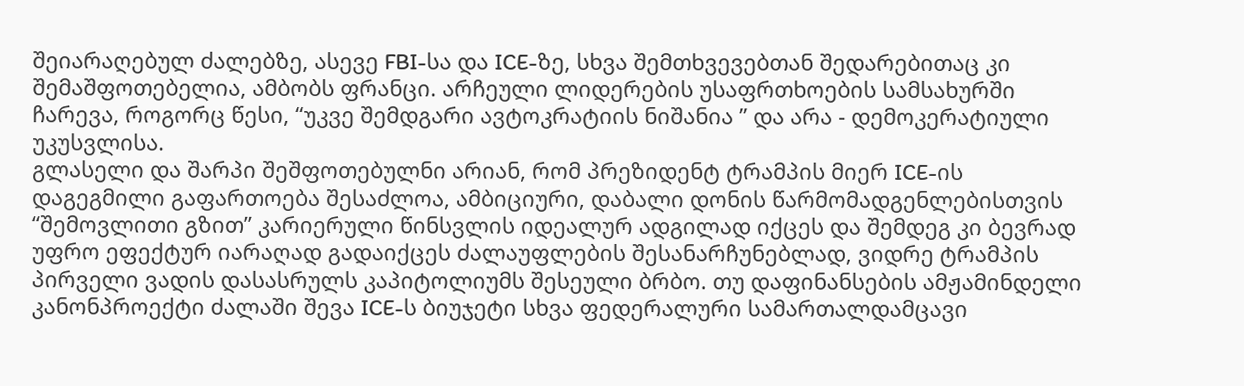შეიარაღებულ ძალებზე, ასევე FBI-სა და ICE-ზე, სხვა შემთხვევებთან შედარებითაც კი შემაშფოთებელია, ამბობს ფრანცი. არჩეული ლიდერების უსაფრთხოების სამსახურში ჩარევა, როგორც წესი, “უკვე შემდგარი ავტოკრატიის ნიშანია ” და არა - დემოკერატიული უკუსვლისა.
გლასელი და შარპი შეშფოთებულნი არიან, რომ პრეზიდენტ ტრამპის მიერ ICE-ის დაგეგმილი გაფართოება შესაძლოა, ამბიციური, დაბალი დონის წარმომადგენლებისთვის “შემოვლითი გზით” კარიერული წინსვლის იდეალურ ადგილად იქცეს და შემდეგ კი ბევრად უფრო ეფექტურ იარაღად გადაიქცეს ძალაუფლების შესანარჩუნებლად, ვიდრე ტრამპის პირველი ვადის დასასრულს კაპიტოლიუმს შესეული ბრბო. თუ დაფინანსების ამჟამინდელი კანონპროექტი ძალაში შევა ICE-ს ბიუჯეტი სხვა ფედერალური სამართალდამცავი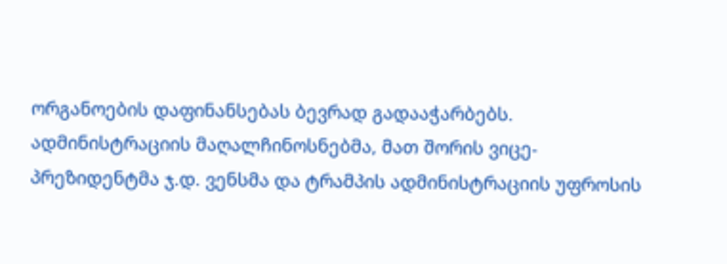ორგანოების დაფინანსებას ბევრად გადააჭარბებს. ადმინისტრაციის მაღალჩინოსნებმა, მათ შორის ვიცე-პრეზიდენტმა ჯ.დ. ვენსმა და ტრამპის ადმინისტრაციის უფროსის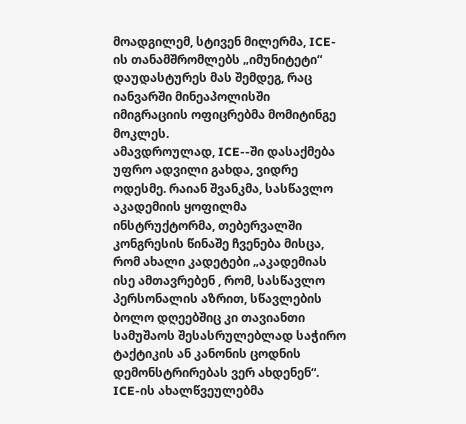მოადგილემ, სტივენ მილერმა, ICE-ის თანამშრომლებს „იმუნიტეტი“ დაუდასტურეს მას შემდეგ, რაც იანვარში მინეაპოლისში იმიგრაციის ოფიცრებმა მომიტინგე მოკლეს.
ამავდროულად, ICE--ში დასაქმება უფრო ადვილი გახდა, ვიდრე ოდესმე. რაიან შვანკმა, სასწავლო აკადემიის ყოფილმა ინსტრუქტორმა, თებერვალში კონგრესის წინაშე ჩვენება მისცა, რომ ახალი კადეტები „აკადემიას ისე ამთავრებენ , რომ, სასწავლო პერსონალის აზრით, სწავლების ბოლო დღეებშიც კი თავიანთი სამუშაოს შესასრულებლად საჭირო ტაქტიკის ან კანონის ცოდნის დემონსტრირებას ვერ ახდენენ“. ICE-ის ახალწვეულებმა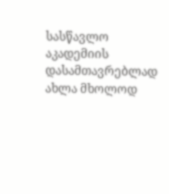სასწავლო აკადემიის დასამთავრებლად ახლა მხოლოდ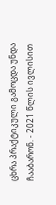ცხრა პრაქტიკული გამოცდა უნდა ჩააბარონ. - 2021 წლის ივლისით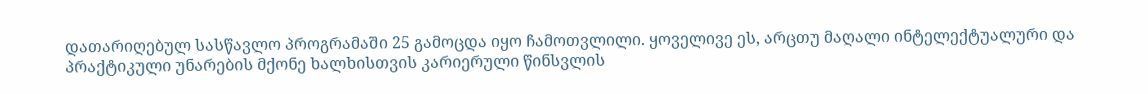დათარიღებულ სასწავლო პროგრამაში 25 გამოცდა იყო ჩამოთვლილი. ყოველივე ეს, არცთუ მაღალი ინტელექტუალური და პრაქტიკული უნარების მქონე ხალხისთვის კარიერული წინსვლის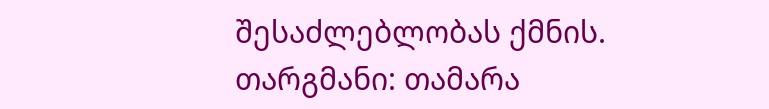შესაძლებლობას ქმნის.
თარგმანი: თამარა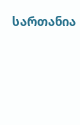სართანია